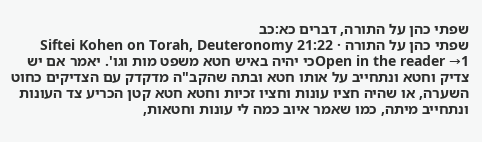שפתי כהן על התורה, דברים כא:כב
שפתי כהן על התורה · Siftei Kohen on Torah, Deuteronomy 21:22
Open in the reader →1כי יהיה באיש חטא משפט מות וגו'. יאמר אם יש צדיק וחטא ונתחייב על אותו חטא ובתה שהקב"ה מדקדק עם הצדיקים כחוט השערה, או שהיה חציו עונות וחציו זכיות וחטא חטא קטן הכריע צד העונות ונתחייב מיתה, כמו שאמר איוב כמה לי עונות וחטאות,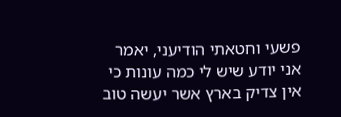פשעי וחטאתי הודיעני, יאמר אני יודע שיש לי כמה עונות כי אין צדיק בארץ אשר יעשה טוב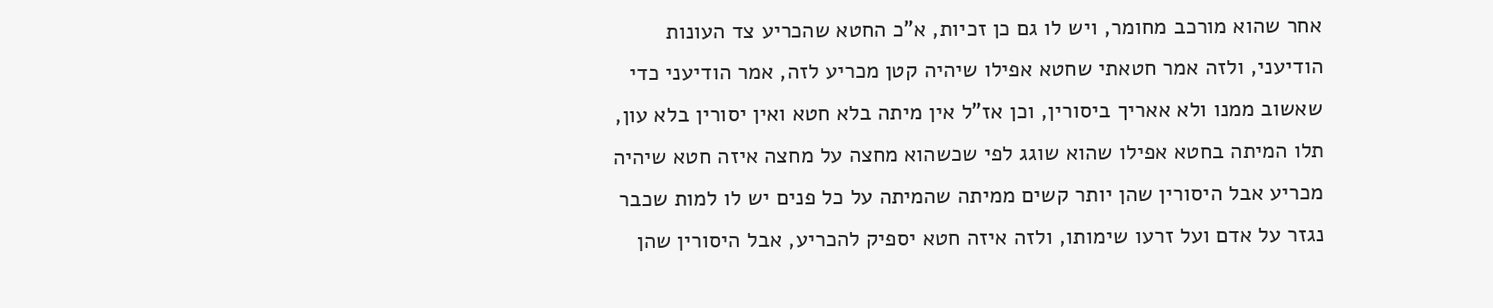אחר שהוא מורכב מחומר, ויש לו גם כן זכיות, א"כ החטא שהכריע צד העונות הודיעני, ולזה אמר חטאתי שחטא אפילו שיהיה קטן מכריע לזה, אמר הודיעני כדי שאשוב ממנו ולא אאריך ביסורין, וכן אז"ל אין מיתה בלא חטא ואין יסורין בלא עון, תלו המיתה בחטא אפילו שהוא שוגג לפי שכשהוא מחצה על מחצה איזה חטא שיהיה מכריע אבל היסורין שהן יותר קשים ממיתה שהמיתה על כל פנים יש לו למות שכבר נגזר על אדם ועל זרעו שימותו, ולזה איזה חטא יספיק להכריע, אבל היסורין שהן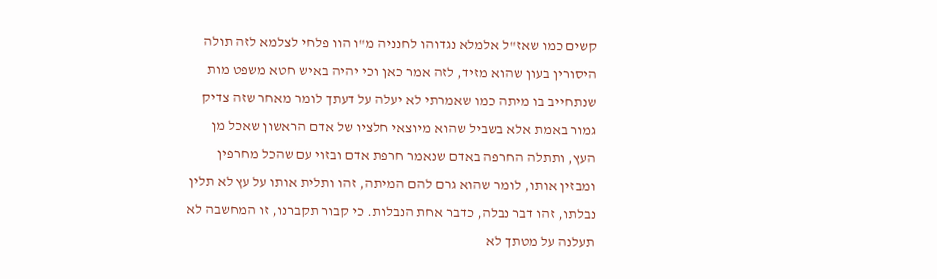קשים כמו שאז"ל אלמלא נגדוהו לחנניה מ"ו הוו פלחי לצלמא לזה תולה היסורין בעון שהוא מזיד, לזה אמר כאן וכי יהיה באיש חטא משפט מות שנתחייב בו מיתה כמו שאמרתי לא יעלה על דעתך לומר מאחר שזה צדיק גמור באמת אלא בשביל שהוא מיוצאי חלציו של אדם הראשון שאכל מן העץ, ותתלה החרפה באדם שנאמר חרפת אדם ובזוי עם שהכל מחרפין ומבזין אותו, לומר שהוא גרם להם המיתה, זהו ותלית אותו על עץ לא תלין נבלתו, זהו דבר נבלה, כדבר אחת הנבלות. כי קבור תקברנו, זו המחשבה לא תעלנה על מטתך לא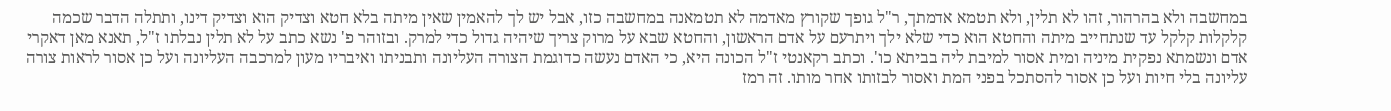במחשבה ולא בהרהור, זהו לא תלין, ולא תטמא אדמתך, ר"ל גופך שקורץ מאדמה לא תטמאנה במחשבה כזו, אבל יש לך להאמין שאין מיתה בלא חטא וצדיק הוא וצדיק דינו, ותתלה הדבר שכמה קלקלות קלקל עד שנתחייב מיתה והחטא הוא כדי שלא ילך ויתרעם על אדם הראשון, והחטא שבא על מרוק צריך שיהיה גדול כדי למרק. ובזוהר פ' נשא כתב על לא תלין נבלתו ז"ל, תאנא מאן דאקרי אדם ונשמתא נפקית מיניה ומית אסור למיבת ליה בביתא כו'. וכתב רקאנטי ז"ל הכונה היא, כי האדם נעשה כדוגמת הצורה העליונה ותבניתו ואיבריו מעון למרכבה העליונה ועל כן אסור לראות צורה עליונה בלי חיות ועל כן אסור להסתכל בפני המת ואסור לבזותו אחר מותו. זה רמז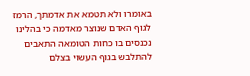באומרו ולא תטמא את אדמתך, הרמז לגוף האדם שנוצר מאדמה כי בהלינו נכנסים בו כחות הטומאה התאבים להתלבש בגוף העשוי בצלם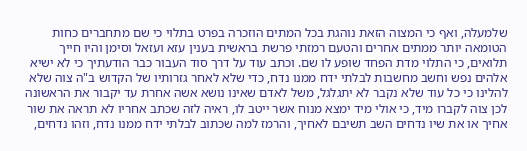שלמעלה, ואף כי המצוה הזאת נוהגת בכל המתים הוזכרה בפרט בתלוי כי שם מתחברים כחות הטומאה יותר ממתים אחרים והטעם רמזתי פרשת בראשית בענין עזא ועזאל וסימן והיו חייך תלואים, כי התלוי מדת הפחד שופע לו שם. וכתב עוד על דרך סוד העבור כבר הודעתיך כי לא ישיא אלהים נפש וחשב מחשבות לבלתי ידח ממנו נדח, כדי שלא לאחר גזרותיו של הקדוש ב"ה צוה שלא להלינו כי כל עוד שלא נקבר לא יתגלגל, משל לאדם שאינו נושא אשה אחרת עד יקבור את הראשונה לכן צוה לקברו מיד, כי אולי מיד ימצא מנוח אשר ייטב לו, ראיה לזה שכתב אחריו לא תראה את שור אחיך או את שיו נדחים השב תשיבם לאחיך, והרמז למה שכתוב לבלתי ידח ממנו נדח, וזהו נדחים,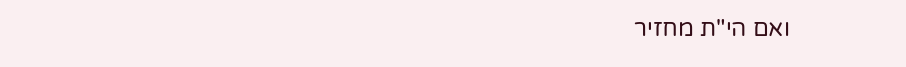ואם הי"ת מחזיר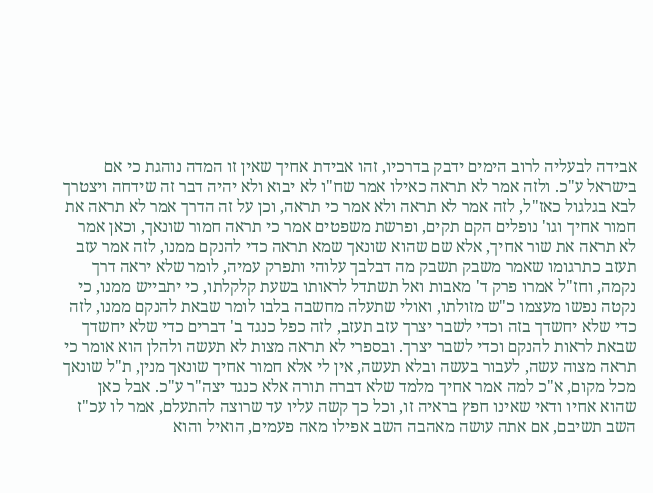אבידה לבעליה לרוב הימים ידבק בדרכיו, זהו אבידת אחיך שאין זו המדה נוהגת כי אם בישראל ע"כ. ולזה אמר לא תראה כאילו אמר שח"ו לא יבוא ולא יהיה דבר זה שידחה ויצטרך לבא בגלגול כאז"ל, לזה אמר לא תראה ולא אמר כי תראה, וכן על זה הדרך אמר לא תראה את חמור אחיך וגו' נופלים הקם תקים, ופרשת משפטים אמר כי תראה חמור שונאך, וכאן אמר לא תראה את שור אחיך, אלא שם שהוא שונאך שמא תראה כדי להנקם ממנו, לזה אמר עזב תעזב כתרגומו שאמר משבק תשבק מה דבלבך עלוהי ותפרק עמיה, לומר שלא יראה דרך נקמה, וחז"ל אמרו פרק ד' מאבות ואל תשתדל לראותו בשעת קלקלתו, כי יתבייש ממנו, כי נקטה נפשו מעצמו כ"ש מזולתו, ואולי שתעלה מחשבה בלבו לומר שבאת להנקם ממנו, לזה כדי שלא יחשדך בזה וכדי לשבר יצרך עזב תעזב, לזה כפל כנגד ב' דברים כדי שלא יחשדך שבאת לראות להנקם וכדי לשבר יצרך. ובספרי לא תראה מצות לא תעשה ולהלן הוא אומר כי תראה מצוה עשה, לעבור בעשה ובלא תעשה, אין לי אלא חמור אחיך שונאך מנין, ת"ל שונאך מכל מקום, א"כ למה אמר אחיך מלמד שלא דברה תורה אלא כנגד יצה"ר ע"כ. אבל כאן שהוא אחיו ודאי שאינו חפץ בראיה זו, וכל כך קשה עליו עד שרוצה להתעלם, אמר לו עכ"ז השב תשיבם, אם אתה עושה מאהבה השב אפילו מאה פעמים, הואיל והוא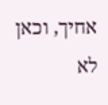אחיך, וכאן לא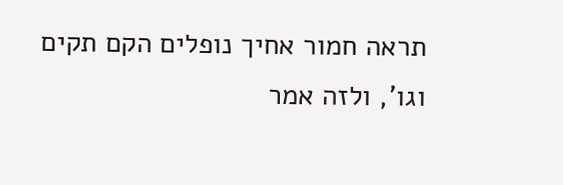תראה חמור אחיך נופלים הקם תקים וגו', ולזה אמר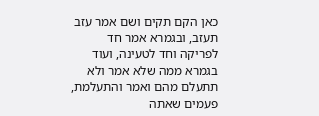כאן הקם תקים ושם אמר עזב תעזב, ובגמרא אמר חד לפריקה וחד לטעינה, ועוד בגמרא ממה שלא אמר ולא תתעלם מהם ואמר והתעלמת, פעמים שאתה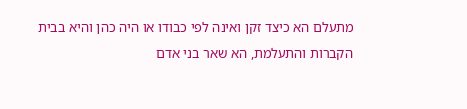מתעלם הא כיצד זקן ואינה לפי כבודו או היה כהן והיא בבית הקברות והתעלמת, הא שאר בני אדם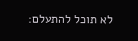לא תוכל להתעלם: